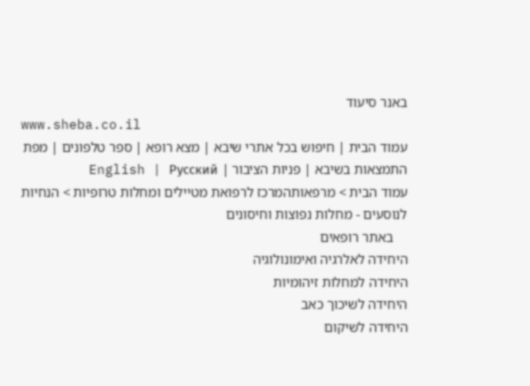באנר סיעוד
www.sheba.co.il
עמוד הבית | חיפוש בכל אתרי שיבא | מצא רופא | ספר טלפונים | מפת התמצאות בשיבא | פניות הציבור | English | Русский
עמוד הבית > מרפאותהמרכז לרפואת מטיילים ומחלות טרופיות > הנחיות לנוסעים - מחלות נפוצות וחיסונים
    באתר רופאים
היחידה לאלרגיה ואימונולוגיה
היחידה למחלות זיהומיות
היחידה לשיכוך כאב
היחידה לשיקום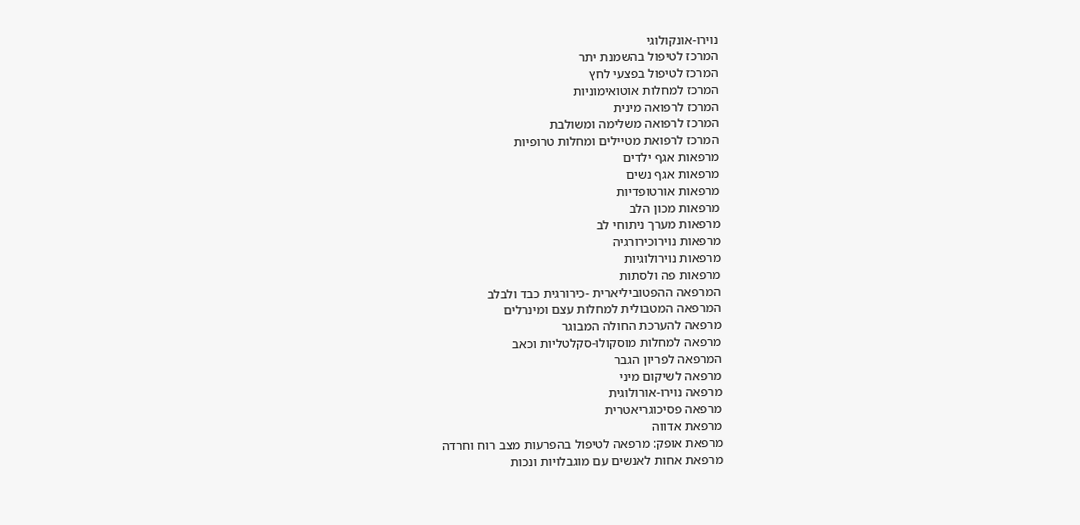נוירו-אונקולוגי
המרכז לטיפול בהשמנת יתר
המרכז לטיפול בפצעי לחץ
המרכז למחלות אוטואימוניות
המרכז לרפואה מינית
המרכז לרפואה משלימה ומשולבת
המרכז לרפואת מטיילים ומחלות טרופיות
מרפאות אגף ילדים
מרפאות אגף נשים
מרפאות אורטופדיות
מרפאות מכון הלב
מרפאות מערך ניתוחי לב
מרפאות נוירוכירורגיה
מרפאות נוירולוגיות
מרפאות פה ולסתות
המרפאה ההפטוביליארית -כירורגית כבד ולבלב
המרפאה המטבולית למחלות עצם ומינרלים
מרפאה להערכת החולה המבוגר
מרפאה למחלות מוסקולו-סקלטליות וכאב
המרפאה לפריון הגבר
מרפאה לשיקום מיני
מרפאה נוירו-אורולוגית
מרפאה פסיכוגריאטרית
מרפאת אדווה
מרפאת אופק: מרפאה לטיפול בהפרעות מצב רוח וחרדה
מרפאת אחות לאנשים עם מוגבלויות ונכות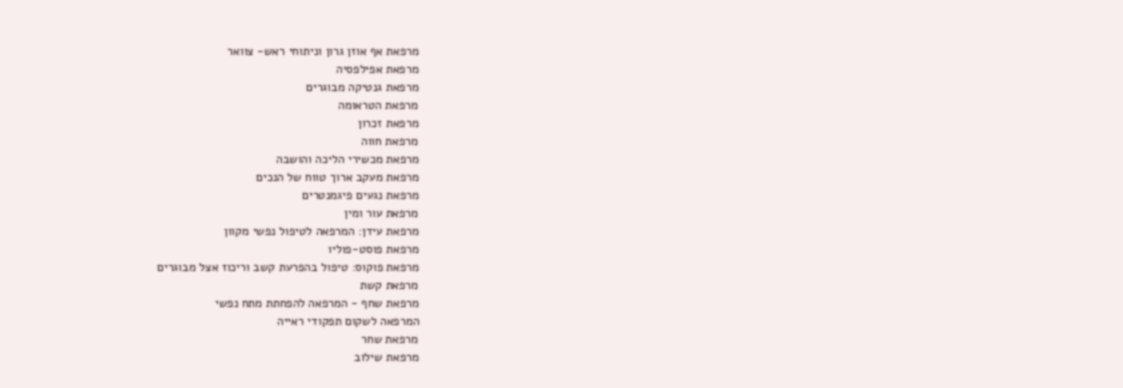מרפאת אף אוזן גרון וניתוחי ראש- צוואר
מרפאת אפילפסיה
מרפאת גנטיקה מבוגרים
מרפאת הטראומה
מרפאת זכרון
מרפאת חווה
מרפאת מכשירי הליכה והושבה
מרפאת מעקב ארוך טווח של הנכים
מרפאת נגעים פיגמנטרים
מרפאת עור ומין
מרפאת עידן: המרפאה לטיפול נפשי מקוון
מרפאת פוסט-פוליו
מרפאת פוקוס: טיפול בהפרעת קשב וריכוז אצל מבוגרים
מרפאת קשת
מרפאת שחף - המרפאה להפחתת מתח נפשי
המרפאה לשקום תפקודי ראייה
מרפאת שחר
מרפאת שילוב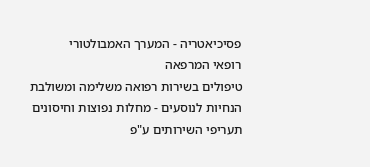פסיכיאטריה - המערך האמבולטורי
רופאי המרפאה
טיפולים בשירות רפואה משלימה ומשולבת
הנחיות לנוסעים - מחלות נפוצות וחיסונים
תעריפי השירותים ע"פ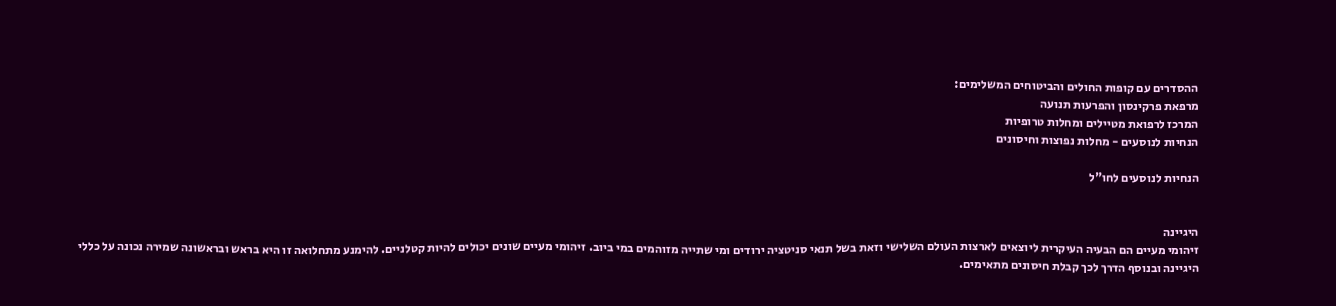ההסדרים עם קופות החולים והביטוחים המשלימים:
מרפאת פרקינסון והפרעות תנועה
המרכז לרפואת מטיילים ומחלות טרופיות
הנחיות לנוסעים - מחלות נפוצות וחיסונים

הנחיות לנוסעים לחו"ל


היגיינה
זיהומי מעיים הם הבעיה העיקרית ליוצאים לארצות העולם השלישי וזאת בשל תנאי סניטציה ירודים ומי שתייה מזוהמים במי ביוב. זיהומי מעיים שונים יכולים להיות קטלניים. להימנע מתחלואה זו היא בראש ובראשונה שמירה נכונה על כללי היגיינה ובנוסף הדרך לכך קבלת חיסונים מתאימים.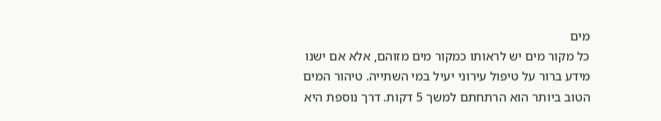מים
כל מקור מים יש לראותו כמקור מים מזוהם, אלא אם ישנו מידע ברור על טיפול עירוני יעיל במי השתייה. טיהור המים הטוב ביותר הוא הרתחתם למשך 5 דקות. דרך נוספת היא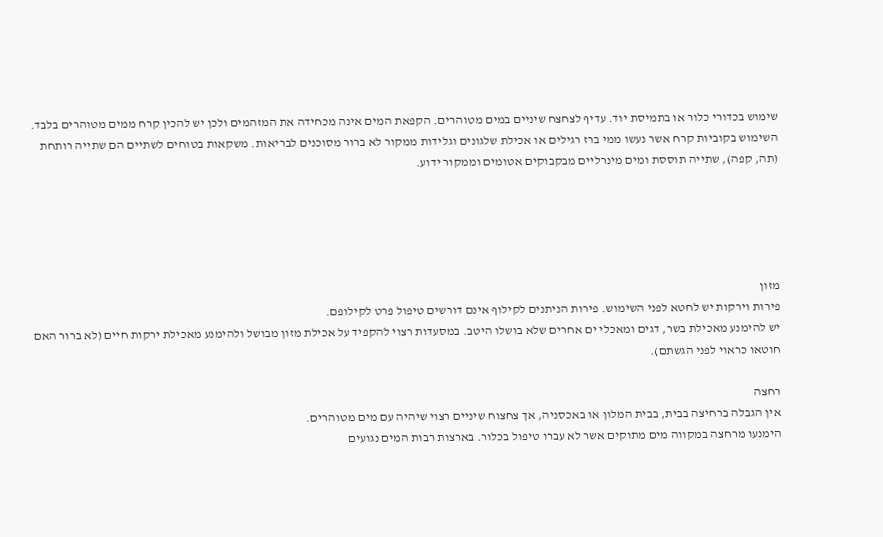שימוש בכדורי כלור או בתמיסת יוד. עדיף לצחצח שיניים במים מטוהרים. הקפאת המים אינה מכחידה את המזהמים ולכן יש להכין קרח ממים מטוהרים בלבד. השימוש בקוביות קרח אשר נעשו ממי ברז רגילים או אכילת שלגונים וגלידות ממקור לא ברור מסוכנים לבריאות. משקאות בטוחים לשתיים הם שתייה רותחת (תה, קפה), שתייה תוססת ומים מינרליים מבקבוקים אטומים וממקור ידוע.





מזון
פירות וירקות יש לחטא לפני השימוש. פירות הניתנים לקילוף אינם דורשים טיפול פרט לקילופם.
יש להימנע מאכילת בשר, דגים ומאכלי ים אחרים שלא בושלו היטב. במסעדות רצוי להקפיד על אכילת מזון מבושל ולהימנע מאכילת ירקות חיים (לא ברור האם חוטאו כראוי לפני הגשתם).

רחצה
אין הגבלה ברחיצה בבית, בבית המלון או באכסניה, אך צחצוח שיניים רצוי שיהיה עם מים מטוהרים.
הימנעו מרחצה במקווה מים מתוקים אשר לא עברו טיפול בכלור. בארצות רבות המים נגועים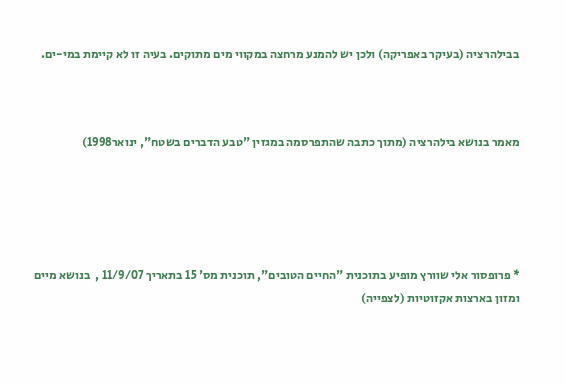בבילהרציה (בעיקר באפריקה) ולכן יש להמנע מרחצה במקווי מים מתוקים. בעיה זו לא קיימת במי-ים.



מאמר בנושא בילהרציה (מתוך כתבה שהתפרסמה במגזין "טבע הדברים בשטח", ינואר1998)





* פרופסור אלי שוורץ מופיע בתוכנית "החיים הטובים", תוכנית מס' 15 בתאריך 11/9/07 ,  בנושא מיים ומזון בארצות אקזוטיות (לצפייה)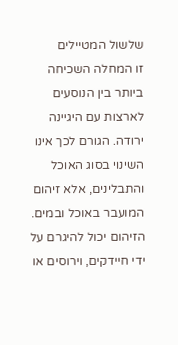שלשול המטיילים
זו המחלה השכיחה ביותר בין הנוסעים לארצות עם היגיינה ירודה. הגורם לכך אינו השינוי בסוג האוכל והתבלינים, אלא זיהום המועבר באוכל ובמים.  הזיהום יכול להיגרם על ידי חיידקים, וירוסים או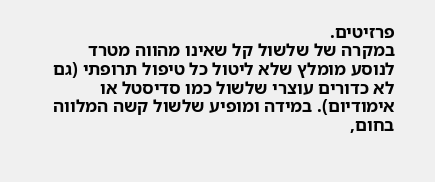פרזיטים.
במקרה של שלשול קל שאינו מהווה מטרד לנוסע מומלץ שלא ליטול כל טיפול תרופתי (גם לא כדורים עוצרי שלשול כמו סדיסטל או אימודיום). במידה ומופיע שלשול קשה המלווה בחום,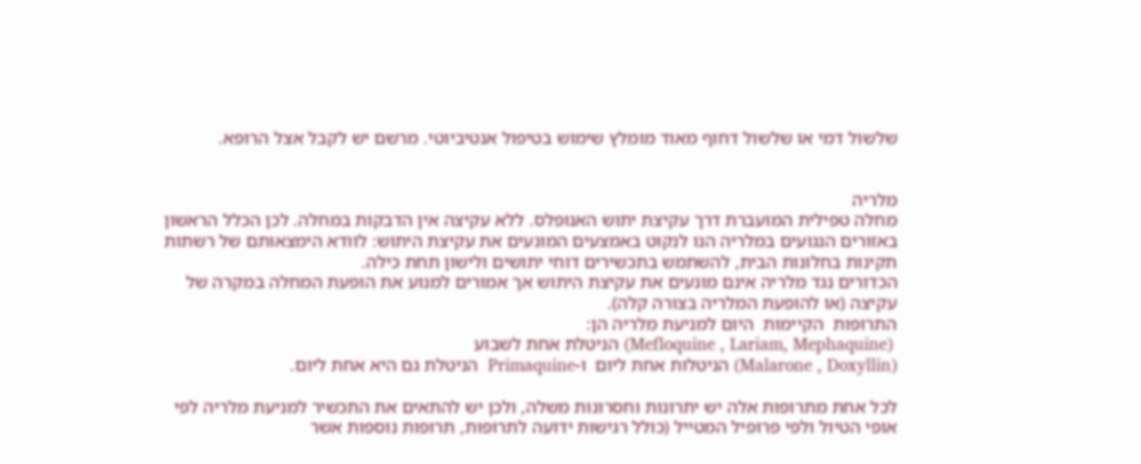שלשול דמי או שלשול דחוף מאוד מומלץ שימוש בטיפול אנטיביוטי. מרשם יש לקבל אצל הרופא.


מלריה
מחלה טפילית המועברת דרך עקיצת יתוש האנופלס. ללא עקיצה אין הדבקות במחלה. לכן הכלל הראשון באזורים הנגועים במלריה הנו לנקוט באמצעים המונעים את עקיצת היתוש: לוודא הימצאותם של רשתות תקינות בחלונות הבית, להשתמש בתכשירים דוחי יתושים ולישון תחת כילה.
הכדורים נגד מלריה אינם מונעים את עקיצת היתוש אך אמורים למנוע את הופעת המחלה במקרה של עקיצה (או להופעת המלריה בצורה קלה).
התרופות  הקיימות  היום למניעת מלריה הן:
 (Mefloquine , Lariam, Mephaquine) הניטלת אחת לשבוע
(Malarone , Doxyllin) הניטלות אחת ליום  ו-Primaquine  הניטלת גם היא אחת ליום.

לכל אחת מתרופות אלה יש יתרונות וחסרונות משלה, ולכן יש להתאים את התכשיר למניעת מלריה לפי אופי הטיול ולפי פרופיל המטייל (כולל רגישות ידועה לתרופות, תרופות נוספות אשר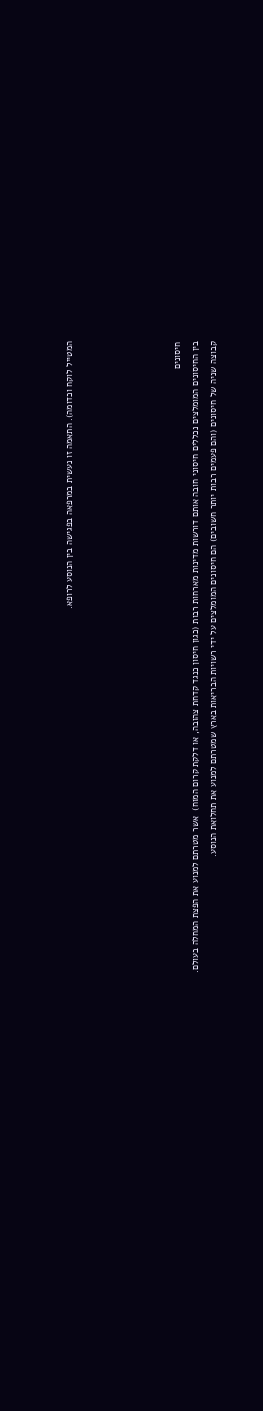המטייל לוקח וכדומה). התאמה זו נעשית במרפאה בפגישה בין הנוסע לרופא.





חיסונים
בין החיסונים המומלצים נכללים חיסוני חובה אותם דורשות מדינות מארחות רבות (כגון חיסון כנגד קדחת צהובה, או דלקת קרום המוח)  אשר מטרתם למנוע את הפצת המחלה בעולם.
קבוצה שניה של חיסונים (והם פעמים רבות יותר חשובים) הם חיסונים המומלצים על ידי רשויות הבריאות בארץ שמטרתם למנוע את תחלואת הנוסע.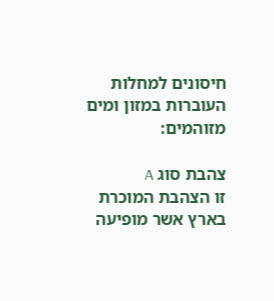חיסונים למחלות העוברות במזון ומים מזוהמים:

צהבת סוג A
זו הצהבת המוכרת בארץ אשר מופיעה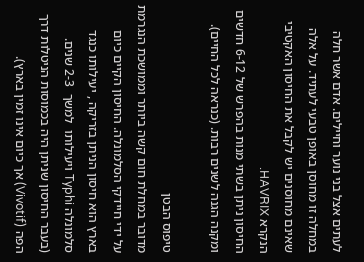לעתים אצל בני נוער וחיילים. אדם אשר חלה במחלה זו מחוסן באופן טבעי לעתיד. על אלה שאינם מחוסנים יש לקבל את החיסון האקטיבי הנקרא HAVRIX.
החיסון ניתן בשתי מנות בהפרש של 6-12 חדשים ומקנה הגנה לשנים רבות. (כנראה לכל החיים).

טיפוס הבטן
מדובר במחלת חום קשה ביותר וממושכת הנגרמת על ידי חיידקי הסלמונלה. החיסון הקיים כיום בארץ הוא חיסון הניתן בזריקה , יעילותו כנגד סלמונלה Typhi ויעילותו  למשך  2-3 שנים.
(בעבר החיסון שניתן היה בכמוסות הניטלות דרך הפה (Vivotif) אך כיום אינו זמין בארץ).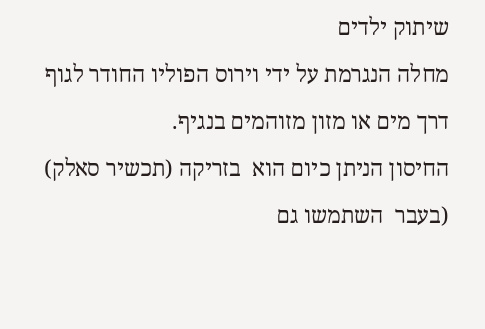שיתוק ילדים
מחלה הנגרמת על ידי וירוס הפוליו החודר לגוף דרך מים או מזון מזוהמים בנגיף.
החיסון הניתן כיום הוא  בזריקה (תכשיר סאלק)  (בעבר  השתמשו גם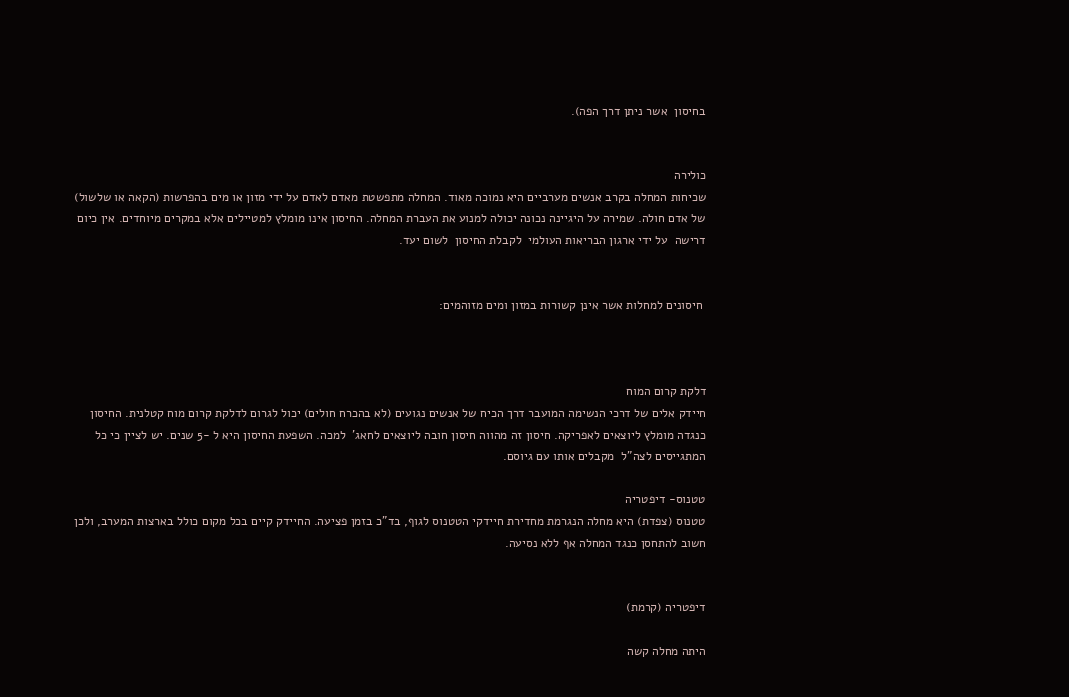בחיסון  אשר ניתן דרך הפה).


כולירה
שכיחות המחלה בקרב אנשים מערביים היא נמוכה מאוד. המחלה מתפשטת מאדם לאדם על ידי מזון או מים בהפרשות (הקאה או שלשול) של אדם חולה. שמירה על היגיינה נכונה יכולה למנוע את העברת המחלה. החיסון אינו מומלץ למטיילים אלא במקרים מיוחדים. אין כיום דרישה  על ידי ארגון הבריאות העולמי  לקבלת החיסון  לשום יעד.


 חיסונים למחלות אשר אינן קשורות במזון ומים מזוהמים:



דלקת קרום המוח
חיידק אלים של דרכי הנשימה המועבר דרך הכיח של אנשים נגועים (לא בהכרח חולים) יכול לגרום לדלקת קרום מוח קטלנית. החיסון כנגדה מומלץ ליוצאים לאפריקה. חיסון זה מהווה חיסון חובה ליוצאים לחאג'  למכה. השפעת החיסון היא ל -5 שנים. יש לציין כי כל המתגייסים לצה"ל  מקבלים אותו עם גיוסם.

טטנוס- דיפטריה
טטנוס (צפדת) היא מחלה הנגרמת מחדירת חיידקי הטטנוס לגוף, בד"כ בזמן פציעה. החיידק קיים בכל מקום כולל בארצות המערב, ולכן חשוב להתחסן כנגד המחלה אף ללא נסיעה.


דיפטריה (קרמת)

היתה מחלה קשה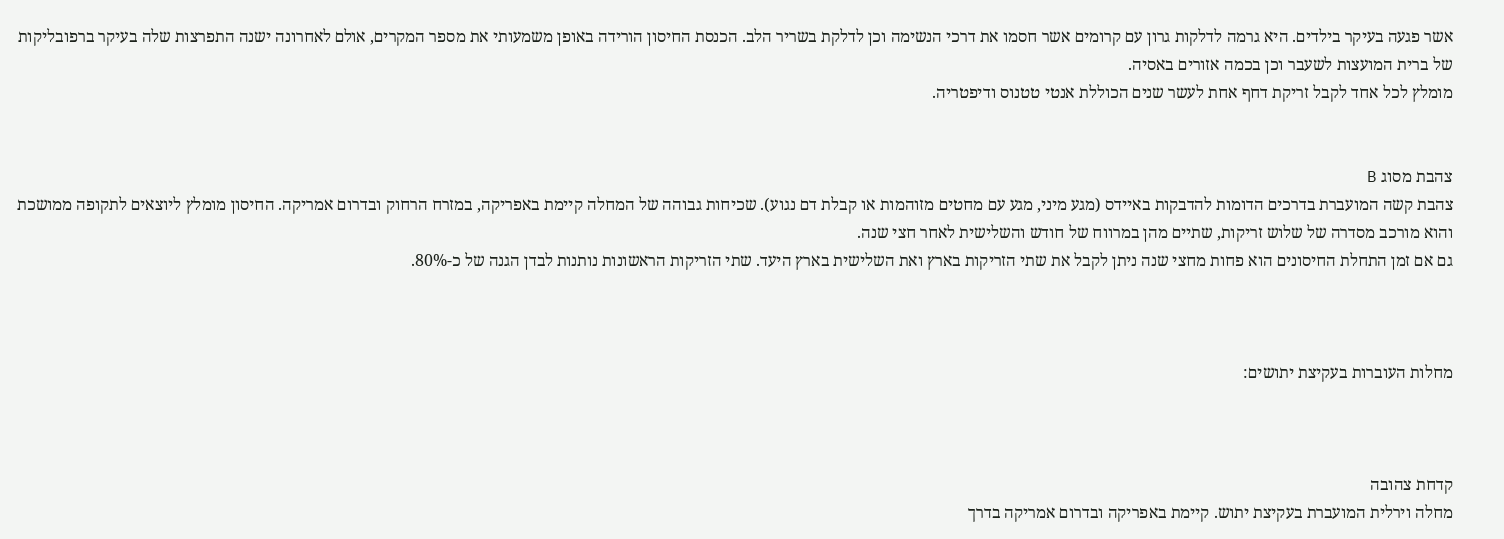אשר פגעה בעיקר בילדים. היא גרמה לדלקות גרון עם קרומים אשר חסמו את דרכי הנשימה וכן לדלקת בשריר הלב. הכנסת החיסון הורידה באופן משמעותי את מספר המקרים, אולם לאחרונה ישנה התפרצות שלה בעיקר ברפובליקות של ברית המועצות לשעבר וכן בכמה אזורים באסיה.
מומלץ לכל אחד לקבל זריקת דחף אחת לעשר שנים הכוללת אנטי טטנוס ודיפטריה.


צהבת מסוג B
צהבת קשה המועברת בדרכים הדומות להדבקות באיידס (מגע מיני, מגע עם מחטים מזוהמות או קבלת דם נגוע). שכיחות גבוהה של המחלה קיימת באפריקה, במזרח הרחוק ובדרום אמריקה. החיסון מומלץ ליוצאים לתקופה ממושכת והוא מורכב מסדרה של שלוש זריקות, שתיים מהן במרווח של חודש והשלישית לאחר חצי שנה.
גם אם זמן התחלת החיסונים הוא פחות מחצי שנה ניתן לקבל את שתי הזריקות בארץ ואת השלישית בארץ היעד. שתי הזריקות הראשונות נותנות לבדן הגנה של כ-80%.



מחלות העוברות בעקיצת יתושים:



קדחת צהובה
מחלה וירלית המועברת בעקיצת יתוש. קיימת באפריקה ובדרום אמריקה בדרך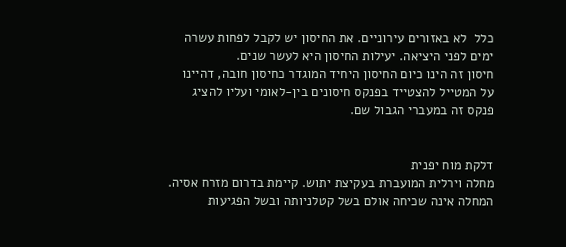כלל  לא באזורים עירוניים. את החיסון יש לקבל לפחות עשרה ימים לפני היציאה. יעילות החיסון היא לעשר שנים.
חיסון זה הינו כיום החיסון היחיד המוגדר כחיסון חובה, דהיינו על המטייל להצטייד בפנקס חיסונים בין-לאומי ועליו להציג פנקס זה במעברי הגבול שם.


דלקת מוח יפנית
מחלה וירלית המועברת בעקיצת יתוש. קיימת בדרום מזרח אסיה. המחלה אינה שכיחה אולם בשל קטלניותה ובשל הפגיעות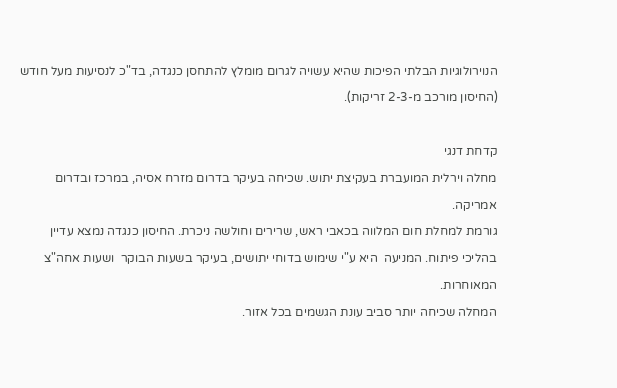הנוירולוגיות הבלתי הפיכות שהיא עשויה לגרום מומלץ להתחסן כנגדה, בד"כ לנסיעות מעל חודש (החיסון מורכב מ-2-3 זריקות).

קדחת דנגי
מחלה וירלית המועברת בעקיצת יתוש. שכיחה בעיקר בדרום מזרח אסיה, במרכז ובדרום אמריקה.
גורמת למחלת חום המלווה בכאבי ראש, שרירים וחולשה ניכרת. החיסון כנגדה נמצא עדיין בהליכי פיתוח. המניעה  היא ע"י שימוש בדוחי יתושים, בעיקר בשעות הבוקר  ושעות אחה"צ המאוחרות.
המחלה שכיחה יותר סביב עונת הגשמים בכל אזור.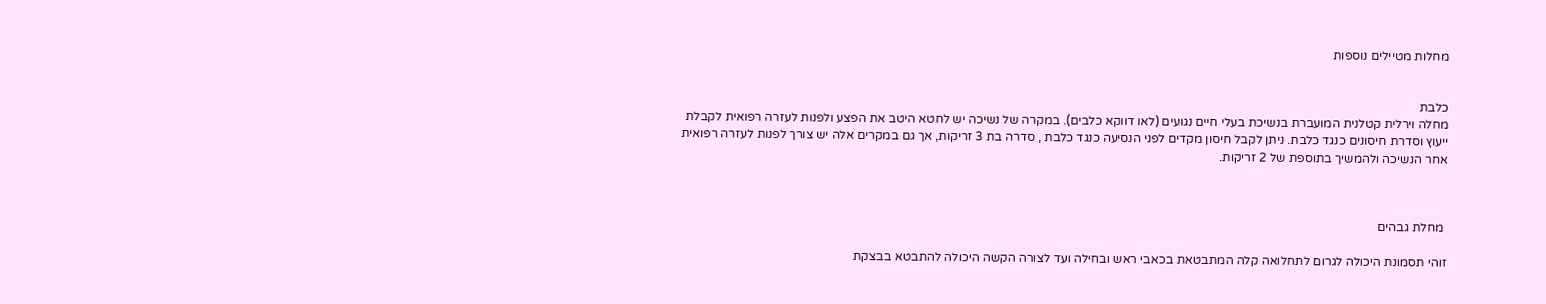מחלות מטיילים נוספות


כלבת
מחלה וירלית קטלנית המועברת בנשיכת בעלי חיים נגועים (לאו דווקא כלבים). במקרה של נשיכה יש לחטא היטב את הפצע ולפנות לעזרה רפואית לקבלת ייעוץ וסדרת חיסונים כנגד כלבת. ניתן לקבל חיסון מקדים לפני הנסיעה כנגד כלבת , סדרה בת 3 זריקות, אך גם במקרים אלה יש צורך לפנות לעזרה רפואית אחר הנשיכה ולהמשיך בתוספת של 2 זריקות.



 מחלת גבהים

זוהי תסמונת היכולה לגרום לתחלואה קלה המתבטאת בכאבי ראש ובחילה ועד לצורה הקשה היכולה להתבטא בבצקת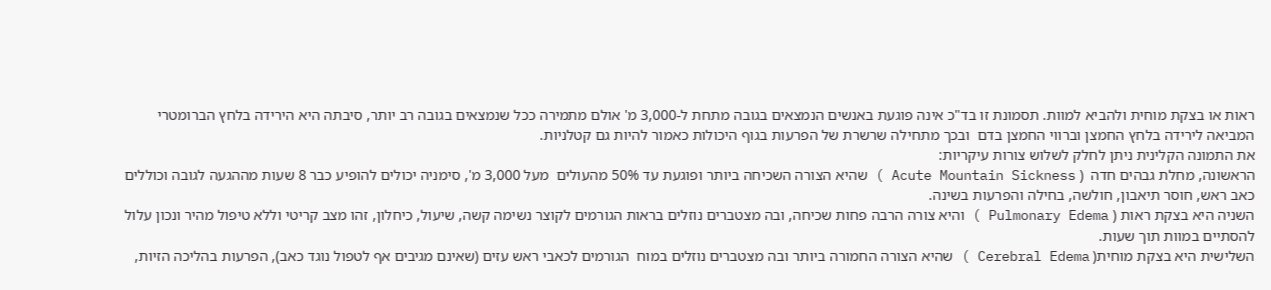ראות או בצקת מוחית ולהביא למוות. תסמונת זו בד"כ אינה פוגעת באנשים הנמצאים בגובה מתחת ל-3,000 מ' אולם מתמירה ככל שנמצאים בגובה רב יותר, סיבתה היא הירידה בלחץ הברומטרי המביאה לירידה בלחץ החמצן וברווי החמצן בדם  ובכך מתחילה שרשרת של הפרעות בגוף היכולות כאמור להיות גם קטלניות.
את התמונה הקלינית ניתן לחלק לשלוש צורות עיקריות:
הראשונה, מחלת גבהים חדה  ( Acute Mountain Sickness ) שהיא הצורה השכיחה ביותר ופוגעת עד 50% מהעולים  מעל 3,000 מ', סימניה יכולים להופיע כבר 8 שעות מההגעה לגובה וכוללים כאב ראש, חוסר תיאבון, חולשה, בחילה והפרעות בשינה.
השניה היא בצקת ראות ( Pulmonary Edema ) והיא צורה הרבה פחות שכיחה, ובה מצטברים נוזלים בראות הגורמים לקוצר נשימה קשה, שיעול, כיחלון, זהו מצב קריטי וללא טיפול מהיר ונכון עלול להסתיים במוות תוך שעות.
השלישית היא בצקת מוחית( Cerebral Edema ) שהיא הצורה החמורה ביותר ובה מצטברים נוזלים במוח  הגורמים לכאבי ראש עזים (שאינם מגיבים אף לטפול נוגד כאב), הפרעות בהליכה הזיות,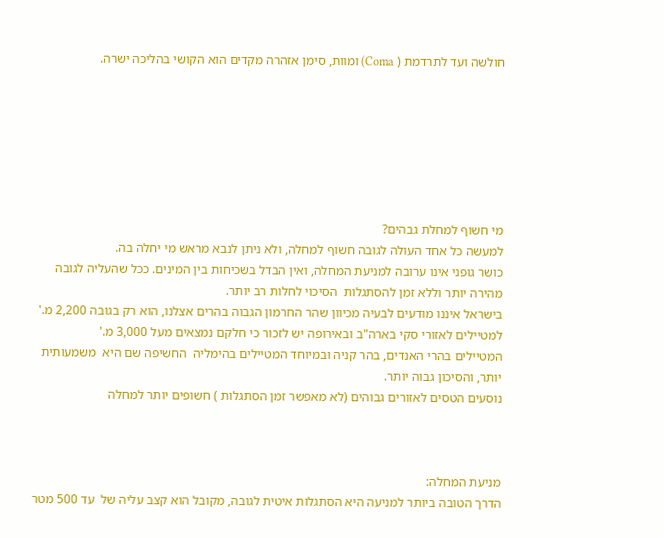חולשה ועד לתרדמת ( Coma) ומוות, סימן אזהרה מקדים הוא הקושי בהליכה ישרה.







מי חשוף למחלת גבהים?
למעשה כל אחד העולה לגובה חשוף למחלה, ולא ניתן לנבא מראש מי יחלה בה.
כושר גופני אינו ערובה למניעת המחלה, ואין הבדל בשכיחות בין המינים. ככל שהעליה לגובה מהירה יותר וללא זמן להסתגלות  הסיכוי לחלות רב יותר.
בישראל איננו מודעים לבעיה מכיוון שהר החרמון הגבוה בהרים אצלנו, הוא רק בגובה 2,200 מ.'
למטיילים לאזורי סקי בארה"ב ובאירופה יש לזכור כי חלקם נמצאים מעל 3,000 מ.'
המטיילים בהרי האנדים, בהר קניה ובמיוחד המטיילים בהימליה  החשיפה שם היא  משמעותית יותר, והסיכון גבוה יותר.
נוסעים הטסים לאזורים גבוהים (לא מאפשר זמן הסתגלות ) חשופים יותר למחלה



מניעת המחלה:
הדרך הטובה ביותר למניעה היא הסתגלות איטית לגובה, מקובל הוא קצב עליה של  עד 500 מטר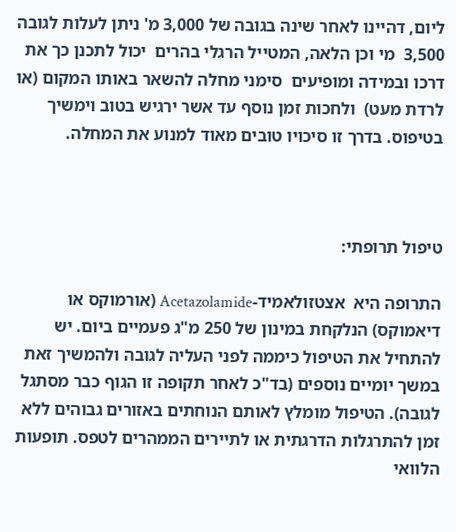ליום, דהיינו לאחר שינה בגובה של 3,000 מ' ניתן לעלות לגובה 3,500  מי וכן הלאה, המטייל הרגלי בהרים  יכול לתכנן כך את דרכו ובמידה ומופיעים  סימני מחלה להשאר באותו המקום (או לרדת מעט)  ולחכות זמן נוסף עד אשר ירגיש בטוב וימשיך בטיפוס. בדרך זו סיכויו טובים מאוד למנוע את המחלה.



טיפול תרופתי:

התרופה היא  אצטזולאמיד-Acetazolamide (אורמוקס או דיאמוקס) הנלקחת במינון של 250 מ"ג פעמיים ביום. יש להתחיל את הטיפול כיממה לפני העליה לגובה ולהמשיך זאת במשך יומיים נוספים (בד"כ לאחר תקופה זו הגוף כבר מסתגל לגובה). הטיפול מומלץ לאותם הנוחתים באזורים גבוהים ללא זמן להתרגלות הדרגתית או לתיירים הממהרים לטפס. תופעות הלוואי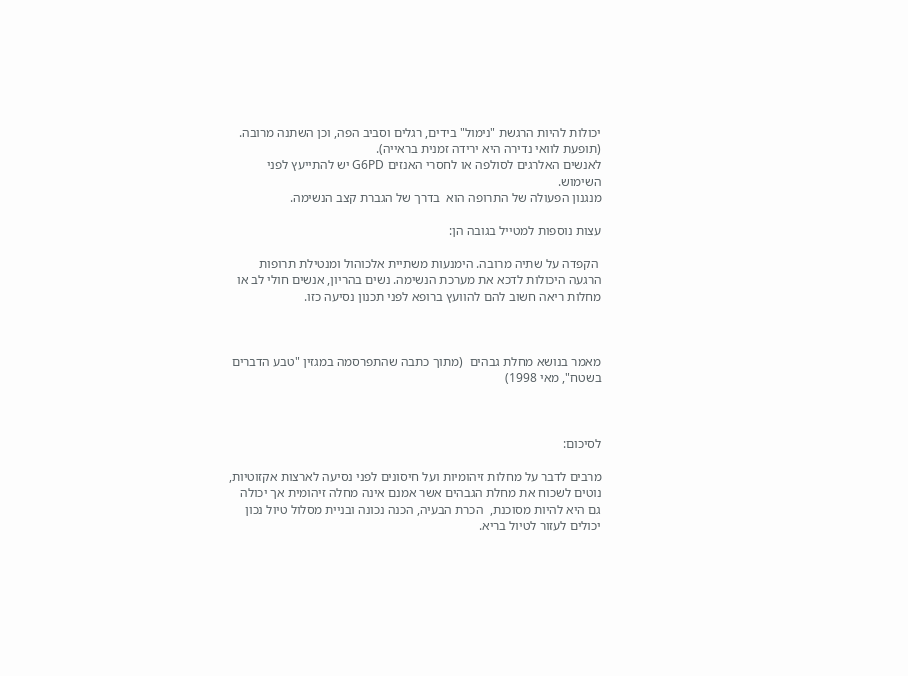יכולות להיות הרגשת "נימול" בידים, רגלים וסביב הפה, וכן השתנה מרובה. (תופעת לוואי נדירה היא ירידה זמנית בראייה).
לאנשים האלרגים לסולפה או לחסרי האנזים G6PD יש להתייעץ לפני השימוש.
מנגנון הפעולה של התרופה הוא  בדרך של הגברת קצב הנשימה.

עצות נוספות למטייל בגובה הן:

 הקפדה על שתיה מרובה. הימנעות משתיית אלכוהול ומנטילת תרופות הרגעה היכולות לדכא את מערכת הנשימה. נשים בהריון, אנשים חולי לב או מחלות ריאה חשוב להם להוועץ ברופא לפני תכנון נסיעה כזו.



מאמר בנושא מחלת גבהים  (מתוך כתבה שהתפרסמה במגזין "טבע הדברים בשטח", מאי 1998)



לסיכום:

מרבים לדבר על מחלות זיהומיות ועל חיסונים לפני נסיעה לארצות אקזוטיות, נוטים לשכוח את מחלת הגבהים אשר אמנם אינה מחלה זיהומית אך יכולה גם היא להיות מסוכנת,  הכרת הבעיה, הכנה נכונה ובניית מסלול טיול נכון יכולים לעזור לטיול בריא.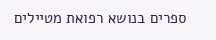ספרים בנושא רפואת מטיילים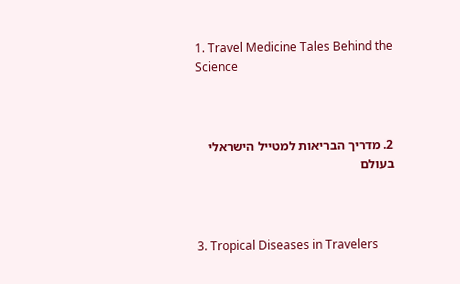1. Travel Medicine Tales Behind the Science



2. מדריך הבריאות למטייל הישראלי בעולם



3. Tropical Diseases in Travelers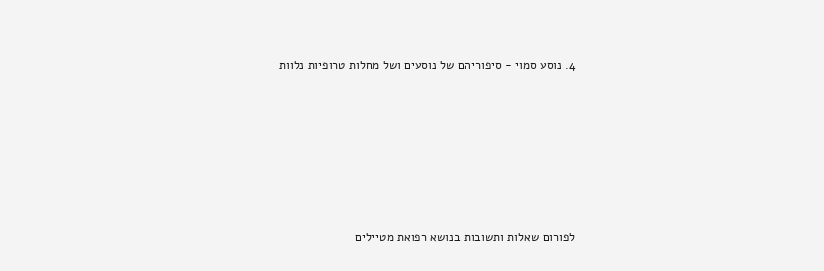4. נוסע סמוי - סיפוריהם של נוסעים ושל מחלות טרופיות נלוות







לפורום שאלות ותשובות בנושא רפואת מטיילים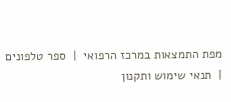מפת התמצאות במרכז הרפואי  |  ספר טלפונים  |  תנאי שימוש ותקנון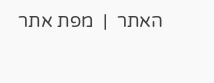האתר  |  מפת אתר